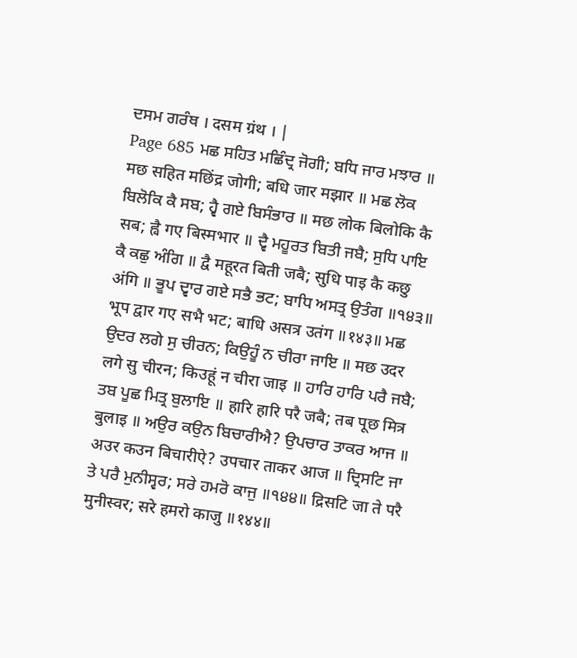ਦਸਮ ਗਰੰਥ । दसम ग्रंथ । |
Page 685 ਮਛ ਸਹਿਤ ਮਛਿੰਦ੍ਰ ਜੋਗੀ; ਬਧਿ ਜਾਰ ਮਝਾਰ ॥ मछ सहित मछिंद्र जोगी; बधि जार मझार ॥ ਮਛ ਲੋਕ ਬਿਲੋਕਿ ਕੈ ਸਬ; ਹ੍ਵੈ ਗਏ ਬਿਸੰਭਾਰ ॥ मछ लोक बिलोकि कै सब; ह्वै गए बिस्मभार ॥ ਦ੍ਵੈ ਮਹੂਰਤ ਬਿਤੀ ਜਬੈ; ਸੁਧਿ ਪਾਇ ਕੈ ਕਛੁ ਅੰਗਿ ॥ द्वै महूरत बिती जबै; सुधि पाइ कै कछु अंगि ॥ ਭੂਪ ਦ੍ਵਾਰ ਗਏ ਸਭੈ ਭਟ; ਬਾਧਿ ਅਸਤ੍ਰ ਉਤੰਗ ॥੧੪੩॥ भूप द्वार गए सभै भट; बाधि असत्र उतंग ॥१४३॥ ਮਛ ਉਦਰ ਲਗੇ ਸੁ ਚੀਰਨ; ਕਿਉਹੂੰ ਨ ਚੀਰਾ ਜਾਇ ॥ मछ उदर लगे सु चीरन; किउहूं न चीरा जाइ ॥ ਹਾਰਿ ਹਾਰਿ ਪਰੈ ਜਬੈ; ਤਬ ਪੂਛ ਮਿਤ੍ਰ ਬੁਲਾਇ ॥ हारि हारि परै जबै; तब पूछ मित्र बुलाइ ॥ ਅਉਰ ਕਉਨ ਬਿਚਾਰੀਐ? ਉਪਚਾਰ ਤਾਕਰ ਆਜ ॥ अउर कउन बिचारीऐ? उपचार ताकर आज ॥ ਦ੍ਰਿਸਟਿ ਜਾ ਤੇ ਪਰੈ ਮੁਨੀਸ੍ਵਰ; ਸਰੇ ਹਮਰੋ ਕਾਜੁ ॥੧੪੪॥ द्रिसटि जा ते परै मुनीस्वर; सरे हमरो काजु ॥१४४॥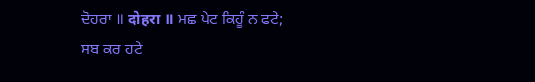ਦੋਹਰਾ ॥ दोहरा ॥ ਮਛ ਪੇਟ ਕਿਹੂੰ ਨ ਫਟੇ; ਸਬ ਕਰ ਹਟੇ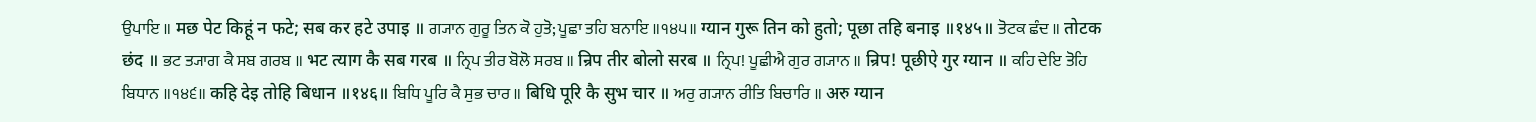ਉਪਾਇ ॥ मछ पेट किहूं न फटे; सब कर हटे उपाइ ॥ ਗ੍ਯਾਨ ਗੁਰੂ ਤਿਨ ਕੋ ਹੁਤੋ; ਪੂਛਾ ਤਹਿ ਬਨਾਇ ॥੧੪੫॥ ग्यान गुरू तिन को हुतो; पूछा तहि बनाइ ॥१४५॥ ਤੋਟਕ ਛੰਦ ॥ तोटक छंद ॥ ਭਟ ਤ੍ਯਾਗ ਕੈ ਸਬ ਗਰਬ ॥ भट त्याग कै सब गरब ॥ ਨ੍ਰਿਪ ਤੀਰ ਬੋਲੋ ਸਰਬ ॥ न्रिप तीर बोलो सरब ॥ ਨ੍ਰਿਪ! ਪੂਛੀਐ ਗੁਰ ਗ੍ਯਾਨ ॥ न्रिप! पूछीऐ गुर ग्यान ॥ ਕਹਿ ਦੇਇ ਤੋਹਿ ਬਿਧਾਨ ॥੧੪੬॥ कहि देइ तोहि बिधान ॥१४६॥ ਬਿਧਿ ਪੂਰਿ ਕੈ ਸੁਭ ਚਾਰ ॥ बिधि पूरि कै सुभ चार ॥ ਅਰੁ ਗ੍ਯਾਨ ਰੀਤਿ ਬਿਚਾਰਿ ॥ अरु ग्यान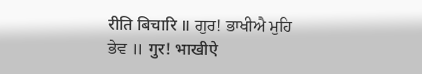रीति बिचारि ॥ ਗੁਰ! ਭਾਖੀਐ ਮੁਹਿ ਭੇਵ ॥ गुर! भाखीऐ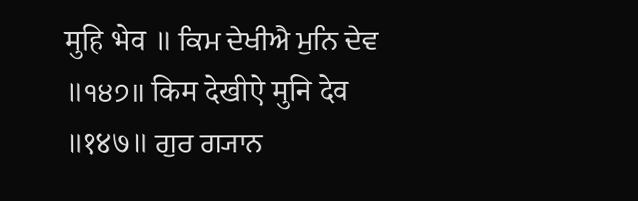मुहि भेव ॥ ਕਿਮ ਦੇਖੀਐ ਮੁਨਿ ਦੇਵ ॥੧੪੭॥ किम देखीऐ मुनि देव ॥१४७॥ ਗੁਰ ਗ੍ਯਾਨ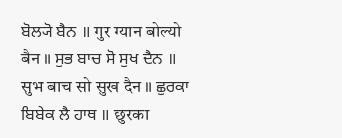ਬੋਲ੍ਯੋ ਬੈਨ ॥ गुर ग्यान बोल्यो बैन ॥ ਸੁਭ ਬਾਚ ਸੋ ਸੁਖ ਦੈਨ ॥ सुभ बाच सो सुख दैन ॥ ਛੁਰਕਾ ਬਿਬੇਕ ਲੈ ਹਾਥ ॥ छुरका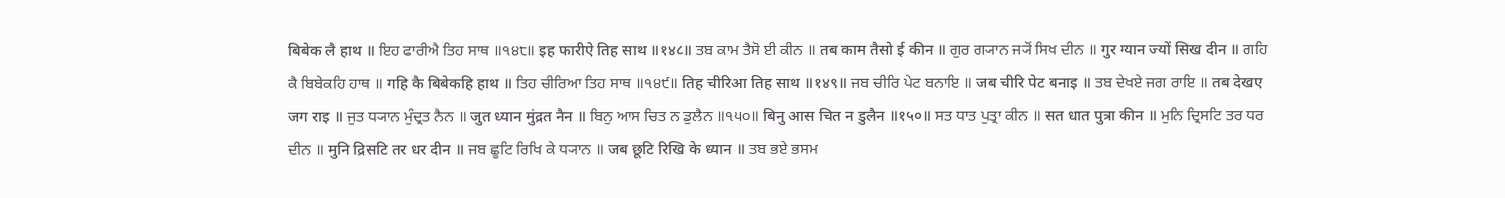बिबेक लै हाथ ॥ ਇਹ ਫਾਰੀਐ ਤਿਹ ਸਾਥ ॥੧੪੮॥ इह फारीऐ तिह साथ ॥१४८॥ ਤਬ ਕਾਮ ਤੈਸੋ ਈ ਕੀਨ ॥ तब काम तैसो ई कीन ॥ ਗੁਰ ਗ੍ਯਾਨ ਜ੍ਯੋਂ ਸਿਖ ਦੀਨ ॥ गुर ग्यान ज्यों सिख दीन ॥ ਗਹਿ ਕੈ ਬਿਬੇਕਹਿ ਹਾਥ ॥ गहि कै बिबेकहि हाथ ॥ ਤਿਹ ਚੀਰਿਆ ਤਿਹ ਸਾਥ ॥੧੪੯॥ तिह चीरिआ तिह साथ ॥१४९॥ ਜਬ ਚੀਰਿ ਪੇਟ ਬਨਾਇ ॥ जब चीरि पेट बनाइ ॥ ਤਬ ਦੇਖਏ ਜਗ ਰਾਇ ॥ तब देखए जग राइ ॥ ਜੁਤ ਧ੍ਯਾਨ ਮੁੰਦ੍ਰਤ ਨੈਨ ॥ जुत ध्यान मुंद्रत नैन ॥ ਬਿਨੁ ਆਸ ਚਿਤ ਨ ਡੁਲੈਨ ॥੧੫੦॥ बिनु आस चित न डुलैन ॥१५०॥ ਸਤ ਧਾਤ ਪੁਤ੍ਰਾ ਕੀਨ ॥ सत धात पुत्रा कीन ॥ ਮੁਨਿ ਦ੍ਰਿਸਟਿ ਤਰ ਧਰ ਦੀਨ ॥ मुनि द्रिसटि तर धर दीन ॥ ਜਬ ਛੂਟਿ ਰਿਖਿ ਕੇ ਧ੍ਯਾਨ ॥ जब छूटि रिखि के ध्यान ॥ ਤਬ ਭਏ ਭਸਮ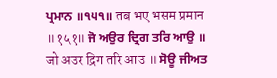ਪ੍ਰਮਾਨ ॥੧੫੧॥ तब भए भसम प्रमान ॥१५१॥ ਜੋ ਅਉਰ ਦ੍ਰਿਗ ਤਰਿ ਆਉ ॥ जो अउर द्रिग तरि आउ ॥ ਸੋਊ ਜੀਅਤ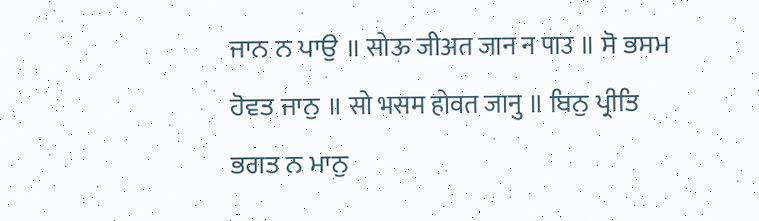ਜਾਨ ਨ ਪਾਉ ॥ सोऊ जीअत जान न पाउ ॥ ਸੋ ਭਸਮ ਹੋਵਤ ਜਾਨੁ ॥ सो भसम होवत जानु ॥ ਬਿਨੁ ਪ੍ਰੀਤਿ ਭਗਤ ਨ ਮਾਨੁ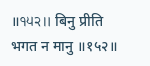॥੧੫੨॥ बिनु प्रीति भगत न मानु ॥१५२॥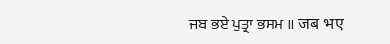ਜਬ ਭਏ ਪੁਤ੍ਰਾ ਭਸਮ ॥ जब भए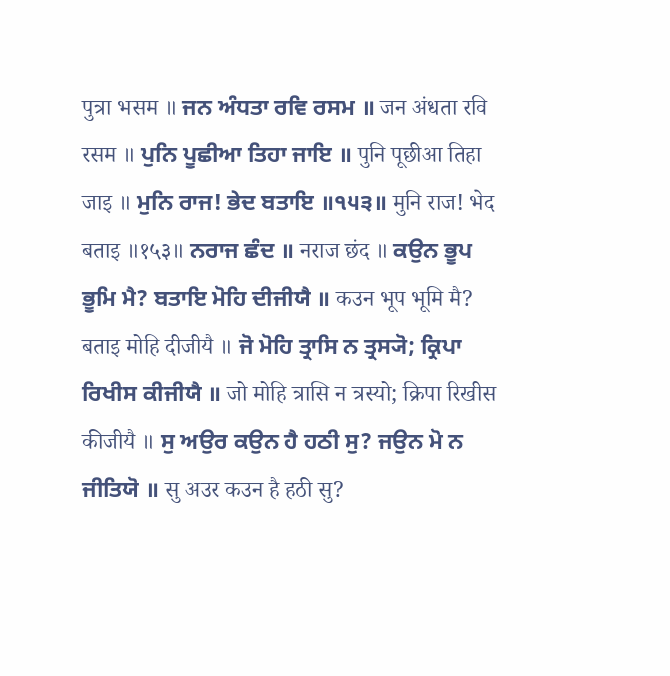पुत्रा भसम ॥ ਜਨ ਅੰਧਤਾ ਰਵਿ ਰਸਮ ॥ जन अंधता रवि रसम ॥ ਪੁਨਿ ਪੂਛੀਆ ਤਿਹਾ ਜਾਇ ॥ पुनि पूछीआ तिहा जाइ ॥ ਮੁਨਿ ਰਾਜ! ਭੇਦ ਬਤਾਇ ॥੧੫੩॥ मुनि राज! भेद बताइ ॥१५३॥ ਨਰਾਜ ਛੰਦ ॥ नराज छंद ॥ ਕਉਨ ਭੂਪ ਭੂਮਿ ਮੈ? ਬਤਾਇ ਮੋਹਿ ਦੀਜੀਯੈ ॥ कउन भूप भूमि मै? बताइ मोहि दीजीयै ॥ ਜੋ ਮੋਹਿ ਤ੍ਰਾਸਿ ਨ ਤ੍ਰਸ੍ਯੋ; ਕ੍ਰਿਪਾ ਰਿਖੀਸ ਕੀਜੀਯੈ ॥ जो मोहि त्रासि न त्रस्यो; क्रिपा रिखीस कीजीयै ॥ ਸੁ ਅਉਰ ਕਉਨ ਹੈ ਹਠੀ ਸੁ? ਜਉਨ ਮੋ ਨ ਜੀਤਿਯੋ ॥ सु अउर कउन है हठी सु?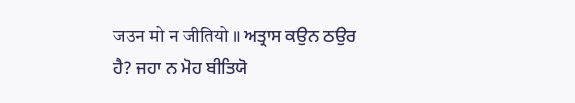जउन मो न जीतियो ॥ ਅਤ੍ਰਾਸ ਕਉਨ ਠਉਰ ਹੈ? ਜਹਾ ਨ ਮੋਹ ਬੀਤਿਯੋ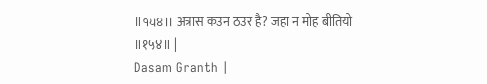॥੧੫੪॥ अत्रास कउन ठउर है? जहा न मोह बीतियो ॥१५४॥ |
Dasam Granth |